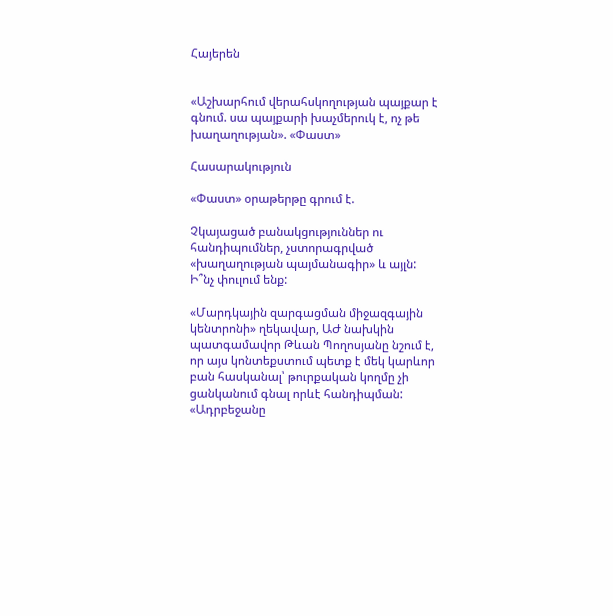Հայերեն


«Աշխարհում վերահսկողության պայքար է գնում. սա պայքարի խաչմերուկ է, ոչ թե խաղաղության». «Փաստ»

Հասարակություն

«Փաստ» օրաթերթը գրում է.

Չկայացած բանակցություններ ու հանդիպումներ, չստորագրված «խաղաղության պայմանագիր» և այլն: Ի՞նչ փուլում ենք:

«Մարդկային զարգացման միջազգային կենտրոնի» ղեկավար, ԱԺ նախկին պատգամավոր Թևան Պողոսյանը նշում է, որ այս կոնտեքստում պետք է մեկ կարևոր բան հասկանալ՝ թուրքական կողմը չի ցանկանում գնալ որևէ հանդիպման: «Ադրբեջանը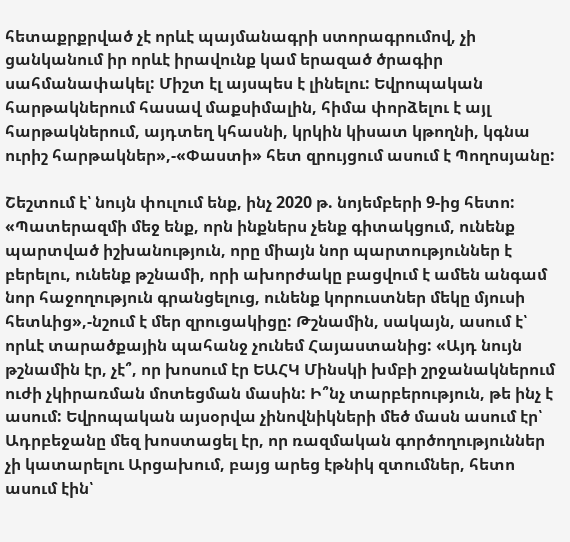հետաքրքրված չէ որևէ պայմանագրի ստորագրումով, չի ցանկանում իր որևէ իրավունք կամ երազած ծրագիր սահմանափակել: Միշտ էլ այսպես է լինելու: Եվրոպական հարթակներում հասավ մաքսիմալին, հիմա փորձելու է այլ հարթակներում, այդտեղ կհասնի, կրկին կիսատ կթողնի, կգնա ուրիշ հարթակներ»,-«Փաստի» հետ զրույցում ասում է Պողոսյանը:

Շեշտում է՝ նույն փուլում ենք, ինչ 2020 թ. նոյեմբերի 9-ից հետո: «Պատերազմի մեջ ենք, որն ինքներս չենք գիտակցում, ունենք պարտված իշխանություն, որը միայն նոր պարտություններ է բերելու, ունենք թշնամի, որի ախորժակը բացվում է ամեն անգամ նոր հաջողություն գրանցելուց, ունենք կորուստներ մեկը մյուսի հետևից»,-նշում է մեր զրուցակիցը: Թշնամին, սակայն, ասում է՝ որևէ տարածքային պահանջ չունեմ Հայաստանից: «Այդ նույն թշնամին էր, չէ՞, որ խոսում էր ԵԱՀԿ Մինսկի խմբի շրջանակներում ուժի չկիրառման մոտեցման մասին: Ի՞նչ տարբերություն, թե ինչ է ասում: Եվրոպական այսօրվա չինովնիկների մեծ մասն ասում էր՝ Ադրբեջանը մեզ խոստացել էր, որ ռազմական գործողություններ չի կատարելու Արցախում, բայց արեց էթնիկ զտումներ, հետո ասում էին՝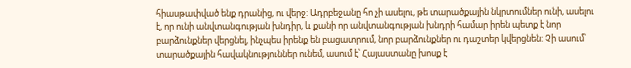հիասթափված ենք դրանից, ու վերջ: Ադրբեջանը հո չի ասելու, թե տարածքային նկրտումներ ունի, ասելու է, որ ունի անվտանգության խնդիր, և քանի որ անվտանգության խնդրի համար իրեն պետք է նոր բարձունքներ վերցնել, ինչպես իրենք են բացատրում, նոր բարձունքներ ու դաշտեր կվերցնեն: Չի ասում՝ տարածքային հավակնություններ ունեմ, ասում է՝ Հայաստանը խոսք է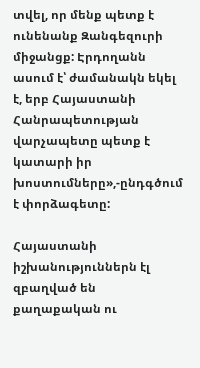տվել, որ մենք պետք է ունենանք Զանգեզուրի միջանցք: Էրդողանն ասում է՝ ժամանակն եկել է, երբ Հայաստանի Հանրապետության վարչապետը պետք է կատարի իր խոստումները»,-ընդգծում է փորձագետը:

Հայաստանի իշխանություններն էլ զբաղված են քաղաքական ու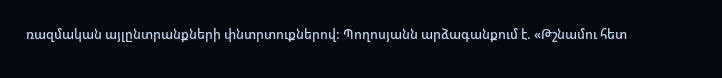ռազմական այլընտրանքների փնտրտուքներով: Պողոսյանն արձագանքում է. «Թշնամու հետ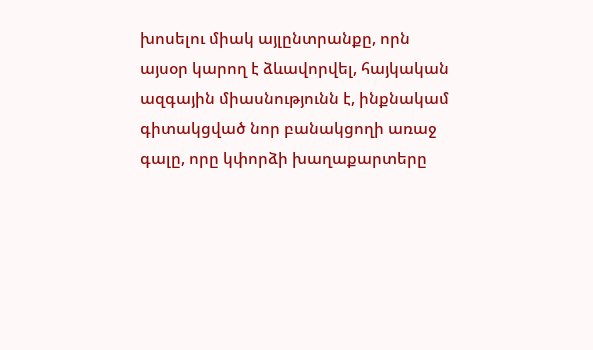խոսելու միակ այլընտրանքը, որն այսօր կարող է ձևավորվել, հայկական ազգային միասնությունն է, ինքնակամ գիտակցված նոր բանակցողի առաջ գալը, որը կփորձի խաղաքարտերը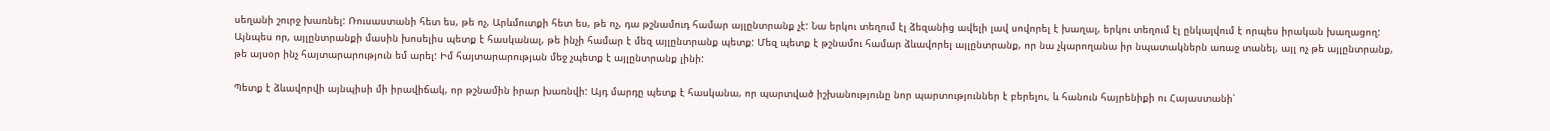սեղանի շուրջ խառնել: Ռուսաստանի հետ ես, թե ոչ, Արևմուտքի հետ ես, թե ոչ, դա թշնամուդ համար այլընտրանք չէ: Նա երկու տեղում էլ ձեզանից ավելի լավ սովորել է խաղալ, երկու տեղում էլ ընկալվում է որպես իրական խաղացող: Այնպես որ, այլընտրանքի մասին խոսելիս պետք է հասկանալ, թե ինչի համար է մեզ այլընտրանք պետք: Մեզ պետք է թշնամու համար ձևավորել այլընտրանք, որ նա չկարողանա իր նպատակներն առաջ տանել, այլ ոչ թե այլընտրանք, թե այսօր ինչ հայտարարություն եմ արել: Իմ հայտարարության մեջ չպետք է այլընտրանք լինի:

Պետք է ձևավորվի այնպիսի մի իրավիճակ, որ թշնամին իրար խառնվի: Այդ մարդը պետք է հասկանա, որ պարտված իշխանությունը նոր պարտություններ է բերելու, և հանուն հայրենիքի ու Հայաստանի՝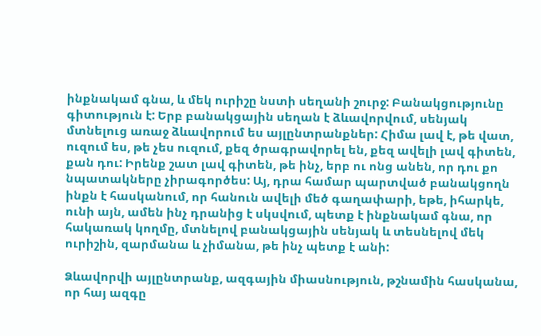ինքնակամ գնա, և մեկ ուրիշը նստի սեղանի շուրջ: Բանակցությունը գիտություն է: Երբ բանակցային սեղան է ձևավորվում, սենյակ մտնելուց առաջ ձևավորում ես այլընտրանքներ: Հիմա լավ է, թե վատ, ուզում ես, թե չես ուզում, քեզ ծրագրավորել են, քեզ ավելի լավ գիտեն, քան դու: Իրենք շատ լավ գիտեն, թե ինչ, երբ ու ոնց անեն, որ դու քո նպատակները չիրագործես: Այ, դրա համար պարտված բանակցողն ինքն է հասկանում, որ հանուն ավելի մեծ գաղափարի, եթե, իհարկե, ունի այն, ամեն ինչ դրանից է սկսվում, պետք է ինքնակամ գնա, որ հակառակ կողմը, մտնելով բանակցային սենյակ և տեսնելով մեկ ուրիշին, զարմանա և չիմանա, թե ինչ պետք է անի:

Ձևավորվի այլընտրանք, ազգային միասնություն, թշնամին հասկանա, որ հայ ազգը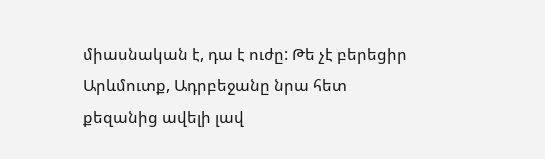միասնական է, դա է ուժը: Թե չէ բերեցիր Արևմուտք, Ադրբեջանը նրա հետ քեզանից ավելի լավ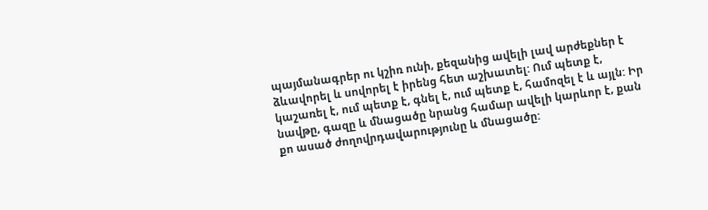պայմանագրեր ու կշիռ ունի, քեզանից ավելի լավ արժեքներ է ձևավորել և սովորել է իրենց հետ աշխատել: Ում պետք է, կաշառել է, ում պետք է, գնել է, ում պետք է, համոզել է և այլն: Իր նավթը, գազը և մնացածը նրանց համար ավելի կարևոր է, քան քո ասած ժողովրդավարությունը և մնացածը: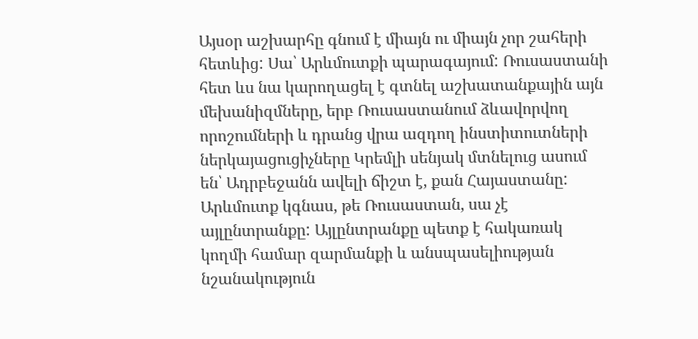Այսօր աշխարհը գնում է միայն ու միայն չոր շահերի հետևից: Սա՝ Արևմուտքի պարագայում: Ռուսաստանի հետ ևս նա կարողացել է գտնել աշխատանքային այն մեխանիզմները, երբ Ռուսաստանում ձևավորվող որոշումների և դրանց վրա ազդող ինստիտուտների ներկայացուցիչները Կրեմլի սենյակ մտնելուց ասում են՝ Ադրբեջանն ավելի ճիշտ է, քան Հայաստանը: Արևմուտք կգնաս, թե Ռուսաստան, սա չէ այլընտրանքը: Այլընտրանքը պետք է հակառակ կողմի համար զարմանքի և անսպասելիության նշանակություն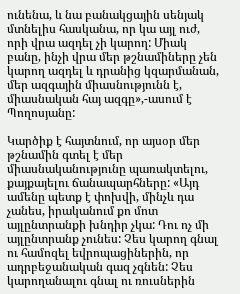ունենա, և նա բանակցային սենյակ մտնելիս հասկանա, որ կա այլ ուժ, որի վրա ազդել չի կարող: Միակ բանը, ինչի վրա մեր թշնամիները չեն կարող ազդել և դրանից կզարմանան, մեր ազգային միասնությունն է, միասնական հայ ազգը»,-ասում է Պողոսյանը:

Կարծիք է հայտնում, որ այսօր մեր թշնամին գտել է մեր միասնականությունը պառակտելու, քայքայելու ճանապարհները: «Այդ ամենը պետք է փոխվի, մինչև դա չանես, իրականում քո մոտ այլընտրանքի խնդիր չկա: Դու ոչ մի այլընտրանք չունես: Չես կարող գնալ ու համոզել եվրոպացիներին, որ ադրբեջանական գազ չգնեն: Չես կարողանալու գնալ ու ռուսներին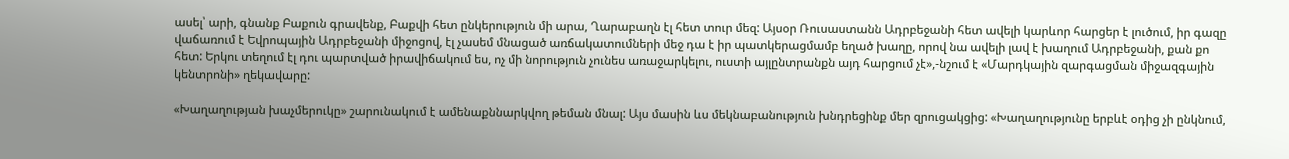ասել՝ արի, գնանք Բաքուն գրավենք, Բաքվի հետ ընկերություն մի արա, Ղարաբաղն էլ հետ տուր մեզ: Այսօր Ռուսաստանն Ադրբեջանի հետ ավելի կարևոր հարցեր է լուծում, իր գազը վաճառում է Եվրոպային Ադրբեջանի միջոցով, էլ չասեմ մնացած առճակատումների մեջ դա է իր պատկերացմամբ եղած խաղը, որով նա ավելի լավ է խաղում Ադրբեջանի, քան քո հետ: Երկու տեղում էլ դու պարտված իրավիճակում ես, ոչ մի նորություն չունես առաջարկելու, ուստի այլընտրանքն այդ հարցում չէ»,-նշում է «Մարդկային զարգացման միջազգային կենտրոնի» ղեկավարը:

«Խաղաղության խաչմերուկը» շարունակում է ամենաքննարկվող թեման մնալ: Այս մասին ևս մեկնաբանություն խնդրեցինք մեր զրուցակցից: «Խաղաղությունը երբևէ օդից չի ընկնում,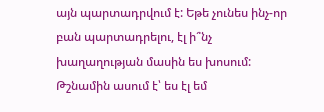այն պարտադրվում է: Եթե չունես ինչ-որ բան պարտադրելու, էլ ի՞նչ խաղաղության մասին ես խոսում: Թշնամին ասում է՝ ես էլ եմ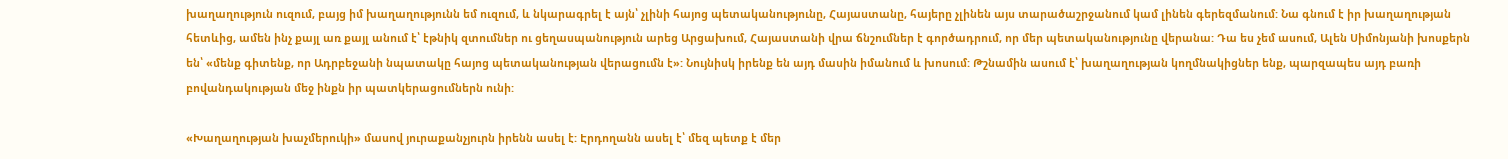խաղաղություն ուզում, բայց իմ խաղաղությունն եմ ուզում, և նկարագրել է այն՝ չլինի հայոց պետականությունը, Հայաստանը, հայերը չլինեն այս տարածաշրջանում կամ լինեն գերեզմանում: Նա գնում է իր խաղաղության հետևից, ամեն ինչ քայլ առ քայլ անում է՝ էթնիկ զտումներ ու ցեղասպանություն արեց Արցախում, Հայաստանի վրա ճնշումներ է գործադրում, որ մեր պետականությունը վերանա: Դա ես չեմ ասում, Ալեն Սիմոնյանի խոսքերն են՝ «մենք գիտենք, որ Ադրբեջանի նպատակը հայոց պետականության վերացումն է»: Նույնիսկ իրենք են այդ մասին իմանում և խոսում: Թշնամին ասում է՝ խաղաղության կողմնակիցներ ենք, պարզապես այդ բառի բովանդակության մեջ ինքն իր պատկերացումներն ունի:

«Խաղաղության խաչմերուկի» մասով յուրաքանչյուրն իրենն ասել է: Էրդողանն ասել է՝ մեզ պետք է մեր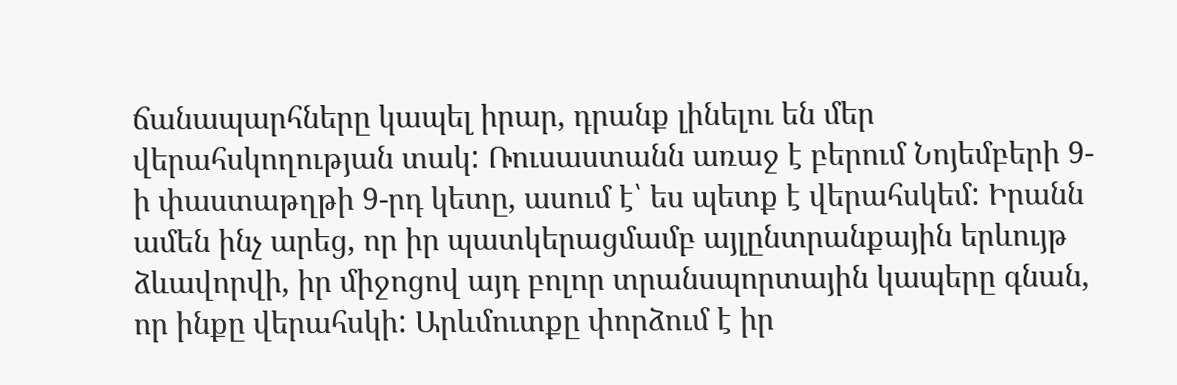ճանապարհները կապել իրար, դրանք լինելու են մեր վերահսկողության տակ: Ռուսաստանն առաջ է բերում Նոյեմբերի 9-ի փաստաթղթի 9-րդ կետը, ասում է՝ ես պետք է վերահսկեմ: Իրանն ամեն ինչ արեց, որ իր պատկերացմամբ այլընտրանքային երևույթ ձևավորվի, իր միջոցով այդ բոլոր տրանսպորտային կապերը գնան, որ ինքը վերահսկի: Արևմուտքը փորձում է իր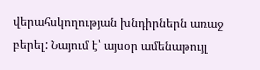վերահսկողության խնդիրներն առաջ բերել: Նայում է՝ այսօր ամենաթույլ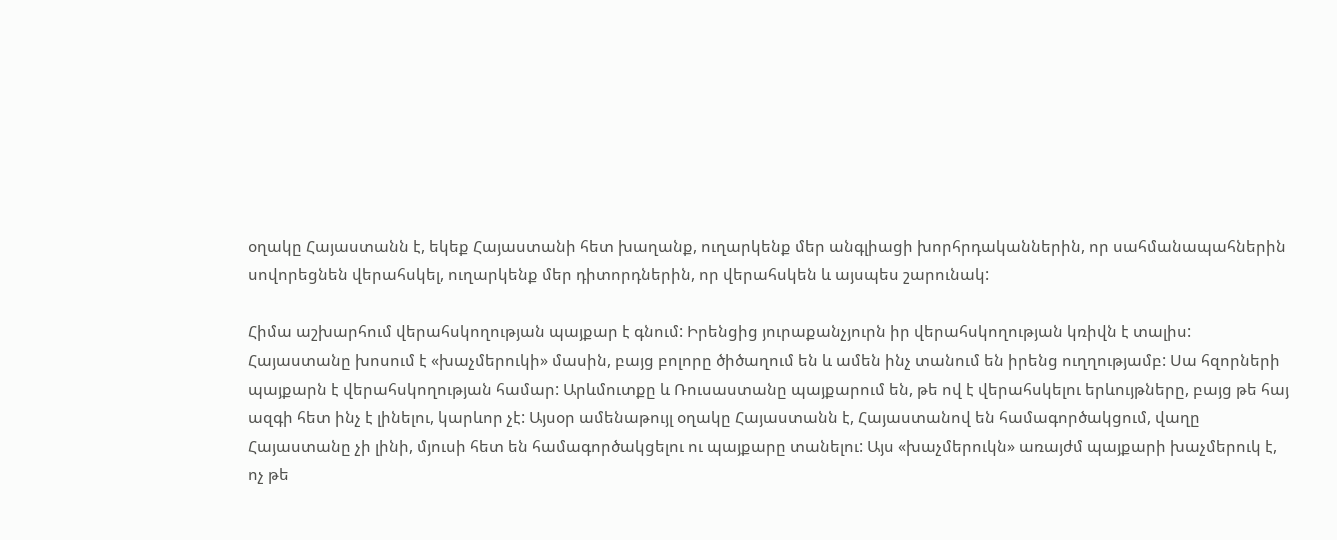օղակը Հայաստանն է, եկեք Հայաստանի հետ խաղանք, ուղարկենք մեր անգլիացի խորհրդականներին, որ սահմանապահներին սովորեցնեն վերահսկել, ուղարկենք մեր դիտորդներին, որ վերահսկեն և այսպես շարունակ:

Հիմա աշխարհում վերահսկողության պայքար է գնում: Իրենցից յուրաքանչյուրն իր վերահսկողության կռիվն է տալիս: Հայաստանը խոսում է «խաչմերուկի» մասին, բայց բոլորը ծիծաղում են և ամեն ինչ տանում են իրենց ուղղությամբ: Սա հզորների պայքարն է վերահսկողության համար: Արևմուտքը և Ռուսաստանը պայքարում են, թե ով է վերահսկելու երևույթները, բայց թե հայ ազգի հետ ինչ է լինելու, կարևոր չէ: Այսօր ամենաթույլ օղակը Հայաստանն է, Հայաստանով են համագործակցում, վաղը Հայաստանը չի լինի, մյուսի հետ են համագործակցելու ու պայքարը տանելու: Այս «խաչմերուկն» առայժմ պայքարի խաչմերուկ է, ոչ թե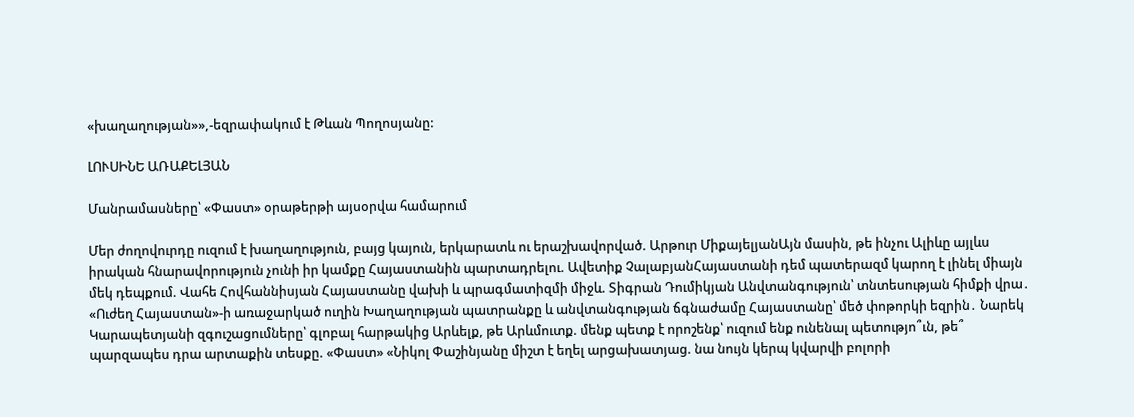«խաղաղության»»,-եզրափակում է Թևան Պողոսյանը:

ԼՈՒՍԻՆԵ ԱՌԱՔԵԼՅԱՆ

Մանրամասները՝ «Փաստ» օրաթերթի այսօրվա համարում

Մեր ժողովուրդը ուզում է խաղաղություն, բայց կայուն, երկարատև ու երաշխավորված. Արթուր ՄիքայելյանԱյն մասին, թե ինչու Ալիևը այլևս իրական հնարավորություն չունի իր կամքը Հայաստանին պարտադրելու. Ավետիք ՉալաբյանՀայաստանի դեմ պատերազմ կարող է լինել միայն մեկ դեպքում. Վահե Հովհաննիսյան Հայաստանը վախի և պրագմատիզմի միջև. Տիգրան Դումիկյան Անվտանգություն՝ տնտեսության հիմքի վրա․ «Ուժեղ Հայաստան»-ի առաջարկած ուղին Խաղաղության պատրանքը և անվտանգության ճգնաժամը Հայաստանը՝ մեծ փոթորկի եզրին․ Նարեկ Կարապետյանի զգուշացումները՝ գլոբալ հարթակից Արևելք, թե Արևմուտք. մենք պետք է որոշենք՝ ուզում ենք ունենալ պետությո՞ւն, թե՞ պարզապես դրա արտաքին տեսքը. «Փաստ» «Նիկոլ Փաշինյանը միշտ է եղել արցախատյաց. նա նույն կերպ կվարվի բոլորի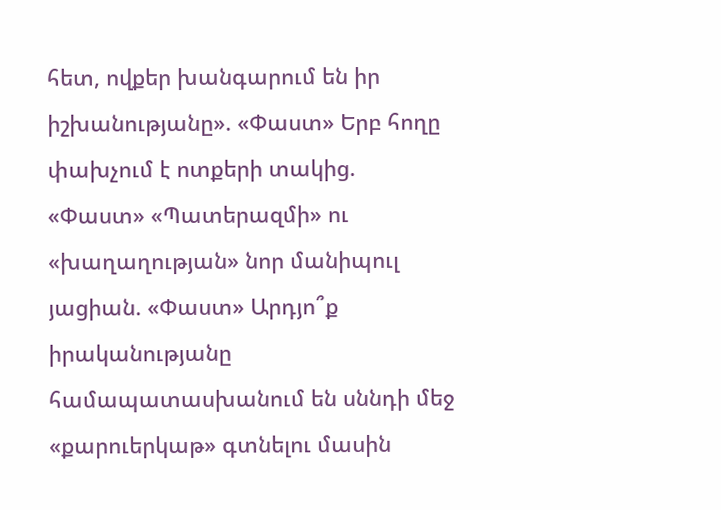հետ, ովքեր խանգարում են իր իշխանությանը». «Փաստ» Երբ հողը փախչում է ոտքերի տակից. «Փաստ» «Պատերազմի» ու «խաղաղության» նոր մանիպուլ յացիան. «Փաստ» Արդյո՞ք իրականությանը համապատասխանում են սննդի մեջ «քարուերկաթ» գտնելու մասին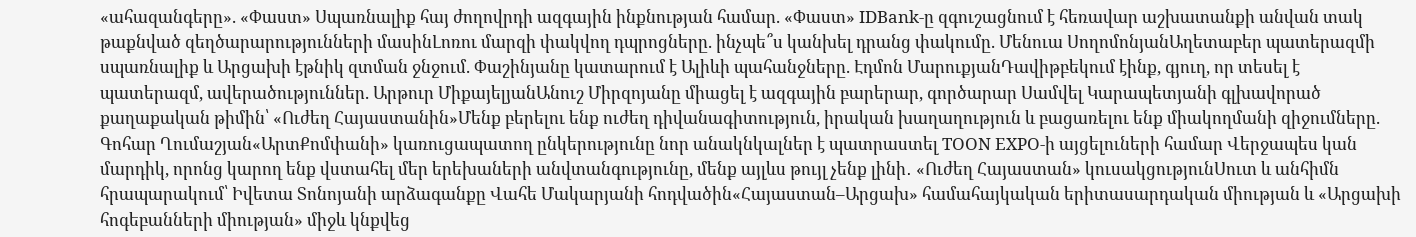«ահազանգերը». «Փաստ» Սպառնալիք հայ ժողովրդի ազգային ինքնության համար. «Փաստ» IDBank-ը զգուշացնում է հեռավար աշխատանքի անվան տակ թաքնված զեղծարարությունների մասինԼոռու մարզի փակվող դպրոցները. ինչպե՞ս կանխել դրանց փակումը. Մենուա ՍողոմոնյանԱղետաբեր պատերազմի սպառնալիք և Արցախի էթնիկ զտման ջնջում. Փաշինյանը կատարում է Ալիևի պահանջները. Էդմոն ՄարուքյանԴավիթբեկում էինք, գյուղ, որ տեսել է պատերազմ, ավերածություններ. Արթուր ՄիքայելյանԱնուշ Միրզոյանը միացել է ազգային բարերար, գործարար Սամվել Կարապետյանի գլխավորած քաղաքական թիմին՝ «Ուժեղ Հայաստանին»Մենք բերելու ենք ուժեղ դիվանագիտություն, իրական խաղաղություն և բացառելու ենք միակողմանի զիջումները. Գոհար Ղումաշյան«ԱրտՔոմփանի» կառուցապատող ընկերությունը նոր անակնկալներ է պատրաստել TOON EXPO-ի այցելուների համար Վերջապես կան մարդիկ, որոնց կարող ենք վստահել մեր երեխաների անվտանգությունը, մենք այլևս թույլ չենք լինի․ «Ուժեղ Հայաստան» կուսակցությունՍուտ և անհիմն հրապարակում՝ Իվետա Տոնոյանի արձագանքը Վահե Մակարյանի հոդվածին«Հայաստան–Արցախ» համահայկական երիտասարդական միության և «Արցախի հոգեբանների միության» միջև կնքվեց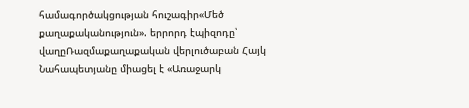համագործակցության հուշագիր«Մեծ քաղաքականություն». երրորդ էպիզոդը՝ վաղըՌազմաքաղաքական վերլուծաբան Հայկ Նահապետյանը միացել է «Առաջարկ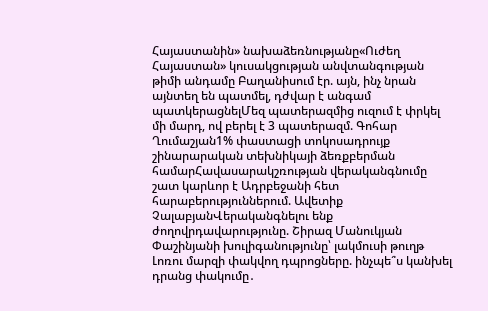Հայաստանին» նախաձեռնությանը«Ուժեղ Հայաստան» կուսակցության անվտանգության թիմի անդամը Բաղանիսում էր. այն, ինչ նրան այնտեղ են պատմել, դժվար է անգամ պատկերացնելՄեզ պատերազմից ուզում է փրկել մի մարդ, ով բերել է 3 պատերազմ. Գոհար Ղումաշյան1% փաստացի տոկոսադրույք շինարարական տեխնիկայի ձեռքբերման համարՀավասարակշռության վերականգնումը շատ կարևոր է Ադրբեջանի հետ հարաբերություններում. Ավետիք ՉալաբյանՎերականգնելու ենք ժողովրդավարությունը. Շիրազ Մանուկյան Փաշինյանի խուլիգանությունը՝ լակմուսի թուղթ Լոռու մարզի փակվող դպրոցները. ինչպե՞ս կանխել դրանց փակումը․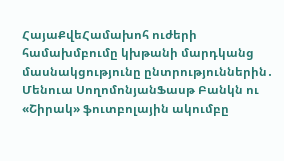ՀայաՔվեՀամախոհ ուժերի համախմբումը կխթանի մարդկանց մասնակցությունը ընտրություններին․ Մենուա ՍողոմոնյանՖասթ Բանկն ու «Շիրակ» ֆուտբոլային ակումբը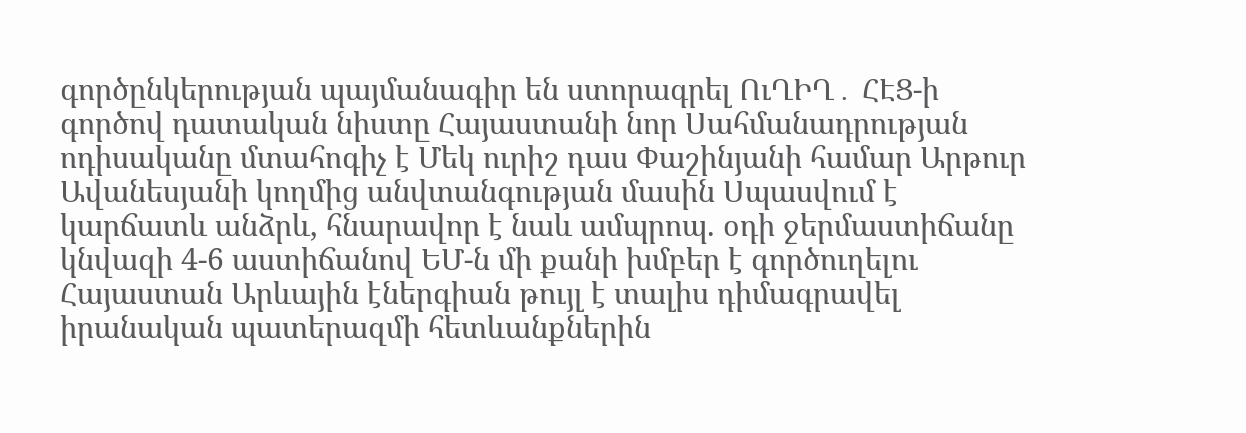գործընկերության պայմանագիր են ստորագրել ՈւՂԻՂ․ ՀԷՑ-ի գործով դատական նիստը Հայաստանի նոր Սահմանադրության ոդիսականը մտահոգիչ է Մեկ ուրիշ դաս Փաշինյանի համար Արթուր Ավանեսյանի կողմից անվտանգության մասին Սպասվում է կարճատև անձրև, հնարավոր է նաև ամպրոպ. օդի ջերմաստիճանը կնվազի 4-6 աստիճանով ԵՄ-ն մի քանի խմբեր է գործուղելու Հայաստան Արևային էներգիան թույլ է տալիս դիմագրավել իրանական պատերազմի հետևանքներին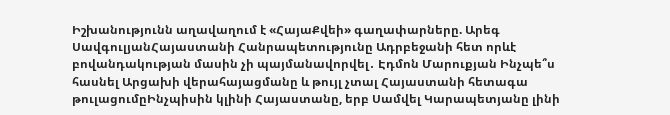Իշխանությունն աղավաղում է «ՀայաՔվեի» գաղափարները. Արեգ ՍավգուլյանՀայաստանի Հանրապետությունը Ադրբեջանի հետ որևէ բովանդակության մասին չի պայմանավորվել․ Էդմոն Մարուքյան Ինչպե՞ս հասնել Արցախի վերահայացմանը և թույլ չտալ Հայաստանի հետագա թուլացումըԻնչպիսին կլինի Հայաստանը, երբ Սամվել Կարապետյանը լինի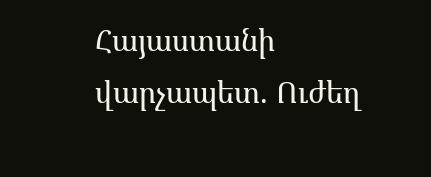Հայաստանի վարչապետ. Ուժեղ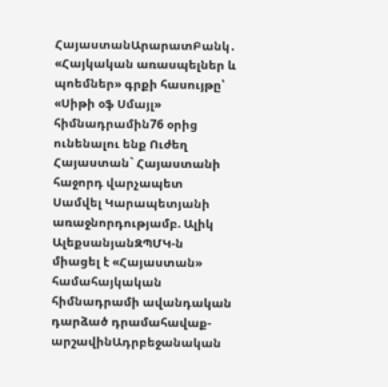ՀայաստանԱրարատԲանկ․ «Հայկական առասպելներ և պոեմներ» գրքի հասույթը՝ «Սիթի օֆ Սմայլ» հիմնադրամին76 օրից ունենալու ենք Ուժեղ Հայաստան` Հայաստանի հաջորդ վարչապետ Սամվել Կարապետյանի առաջնորդությամբ. Ալիկ ԱլեքսանյանԶՊՄԿ-ն միացել է «Հայաստան» համահայկական հիմնադրամի ավանդական դարձած դրամահավաք-արշավինԱդրբեջանական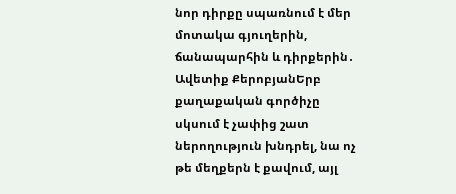նոր դիրքը սպառնում է մեր մոտակա գյուղերին, ճանապարհին և դիրքերին․ Ավետիք ՔերոբյանԵրբ քաղաքական գործիչը սկսում է չափից շատ ներողություն խնդրել, նա ոչ թե մեղքերն է քավում, այլ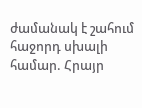ժամանակ է շահում հաջորդ սխալի համար. Հրայր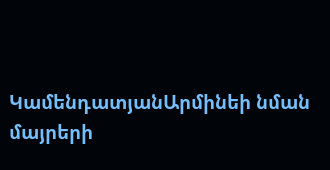ԿամենդատյանԱրմինեի նման մայրերի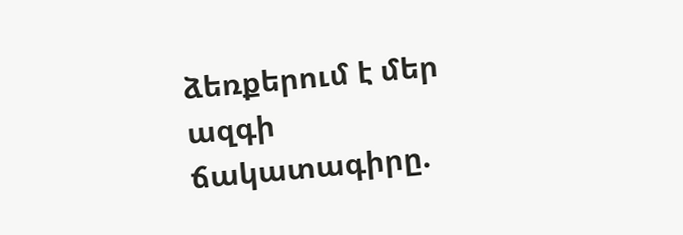ձեռքերում է մեր ազգի ճակատագիրը.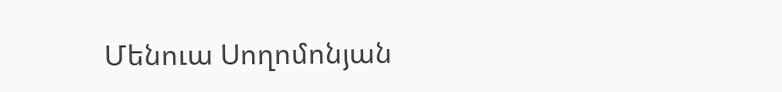Մենուա Սողոմոնյան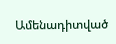Ամենադիտված